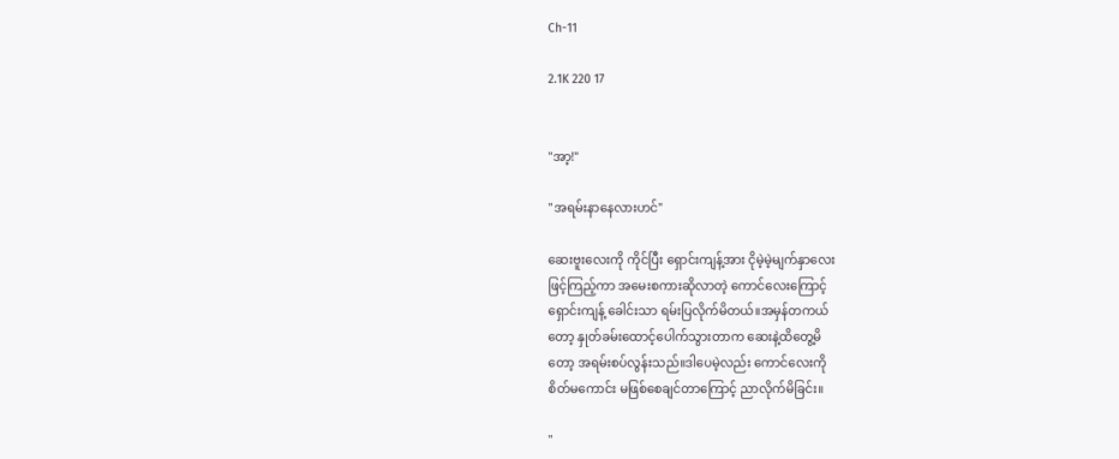Ch-11

2.1K 220 17


"အာ့!"

"အရမ်းနာနေလားဟင်"

ဆေးဗူးလေးကို ကိုင်ပြီး ရှောင်းကျန့်အား ငိုမဲ့မဲ့မျက်နှာလေး
ဖြင့်ကြည့်ကာ အမေးစကားဆိုလာတဲ့ ကောင်လေးကြောင့်
ရှောင်းကျန့် ခေါင်းသာ ရမ်းပြလိုက်မိတယ်။အမှန်တကယ်
တော့ နှုတ်ခမ်းထောင့်ပေါက်သွားတာက ဆေးနဲ့ထိတွေ့မိ
တော့ အရမ်းစပ်လွန်းသည်။ဒါပေမဲ့လည်း ကောင်လေးကို
စိတ်မကောင်း မဖြစ်စေချင်တာကြောင့် ညာလိုက်မိခြင်း။

"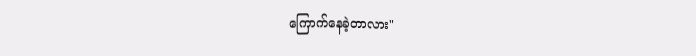ကြောက်နေခဲ့တာလား"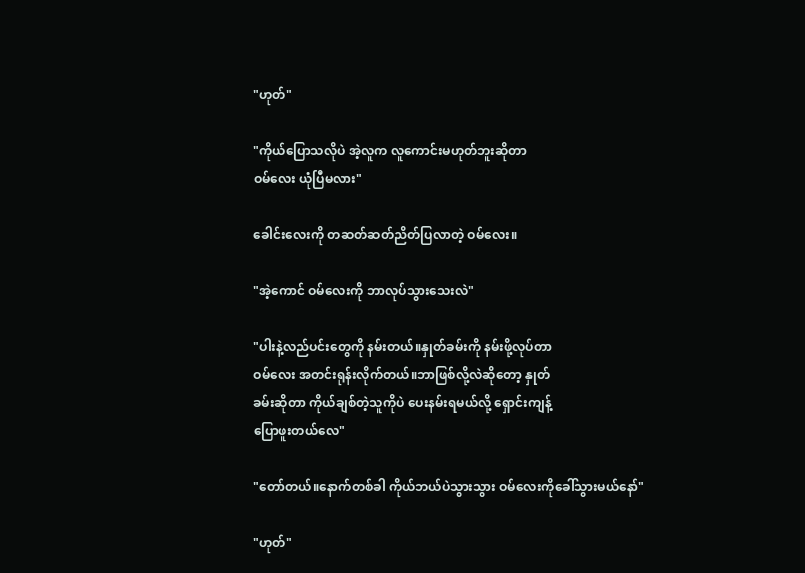"ဟုတ်"

"ကိုယ်ပြောသလိုပဲ အဲ့လူက လူကောင်းမဟုတ်ဘူးဆိုတာ
ဝမ်လေး ယုံပြီမလား"

ခေါင်းလေးကို တဆတ်ဆတ်ညိတ်ပြလာတဲ့ ဝမ်လေး။

"အဲ့ကောင် ဝမ်လေးကို ဘာလုပ်သွားသေးလဲ"

"ပါးနဲ့လည်ပင်းတွေကို နမ်းတယ်။နှုတ်ခမ်းကို နမ်းဖို့လုပ်တာ
ဝမ်လေး အတင်းရုန်းလိုက်တယ်။ဘာဖြစ်လို့လဲဆိုတော့ နှုတ်
ခမ်းဆိုတာ ကိုယ်ချစ်တဲ့သူကိုပဲ ပေးနမ်းရမယ်လို့ ရှောင်းကျန့်
ပြောဖူးတယ်လေ"

"တော်တယ်။နောက်တစ်ခါ ကိုယ်ဘယ်ပဲသွားသွား ဝမ်လေးကိုခေါ်သွားမယ်နော်"

"ဟုတ်"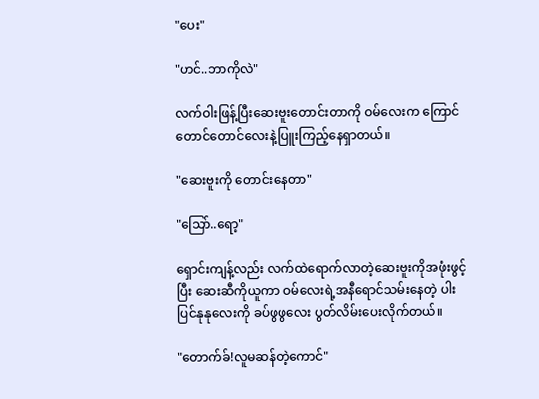"ပေး"

"ဟင်..ဘာကိုလဲ"

လက်ဝါးဖြန့်ပြီးဆေးဗူးတောင်းတာကို ဝမ်လေးက ကြောင်
တောင်တောင်လေးနဲ့ပြူးကြည့်နေရှာတယ်။

"ဆေးဗူးကို တောင်းနေတာ"

"သြော်..ရော့"

ရှောင်းကျန့်လည်း လက်ထဲရောက်လာတဲ့ဆေးဗူးကိုအဖုံးဖွင့်
ပြီး ဆေးဆီကိုယူကာ ဝမ်လေးရဲ့အနီရောင်သမ်းနေတဲ့ ပါး
ပြင်နုနုလေးကို ခပ်ဖွဖွလေး ပွတ်လိမ်းပေးလိုက်တယ်။

"တောက်ခ်!လူမဆန်တဲ့ကောင်"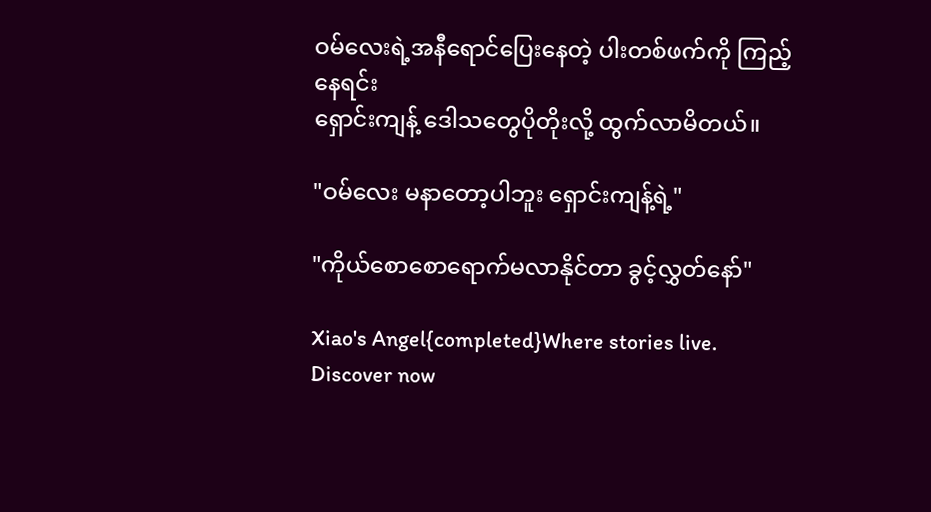ဝမ်လေးရဲ့အနီရောင်ပြေးနေတဲ့ ပါးတစ်ဖက်ကို ကြည့်နေရင်း
ရှောင်းကျန့် ဒေါသတွေပိုတိုးလို့ ထွက်လာမိတယ်။

"ဝမ်လေး မနာတော့ပါဘူး ရှောင်းကျန့်ရဲ့"

"ကိုယ်စောစောရောက်မလာနိုင်တာ ခွင့်လွှတ်နော်"

Xiao's Angel{completed}Where stories live. Discover now